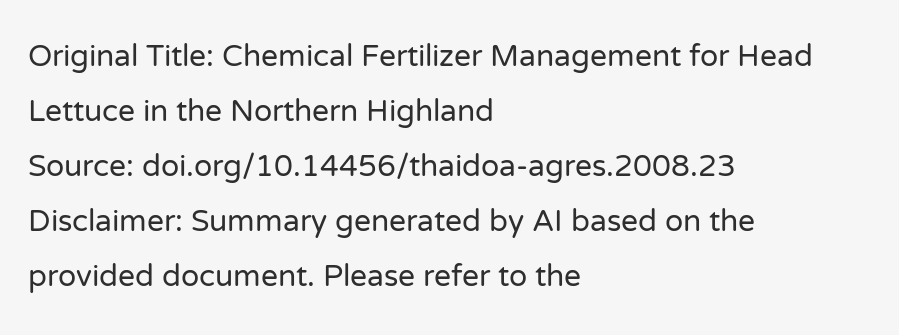Original Title: Chemical Fertilizer Management for Head Lettuce in the Northern Highland
Source: doi.org/10.14456/thaidoa-agres.2008.23
Disclaimer: Summary generated by AI based on the provided document. Please refer to the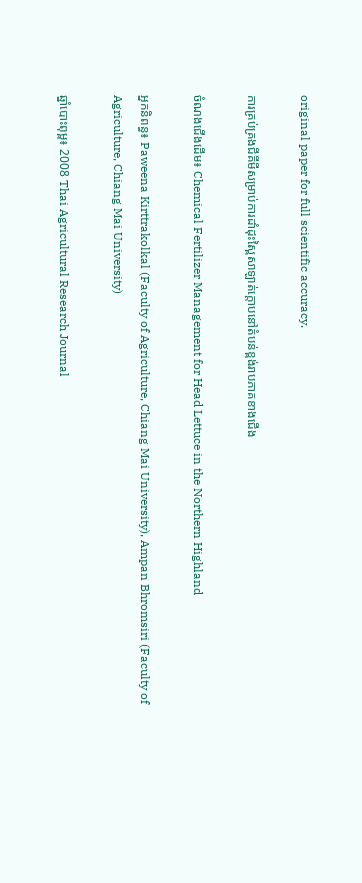original paper for full scientific accuracy.

ការគ្រប់គ្រងជីគីមីសម្រាប់ការដាំដុះស្ពៃសាឡាត់ក្តោបនៅតំបន់ខ្ពង់រាបភាគខាងជើង

ចំណងជើងដើម៖ Chemical Fertilizer Management for Head Lettuce in the Northern Highland

អ្នកនិពន្ធ៖ Paweena Kirttrakolkal (Faculty of Agriculture, Chiang Mai University), Ampan Bhromsiri (Faculty of Agriculture, Chiang Mai University)

ឆ្នាំបោះពុម្ព៖ 2008 Thai Agricultural Research Journal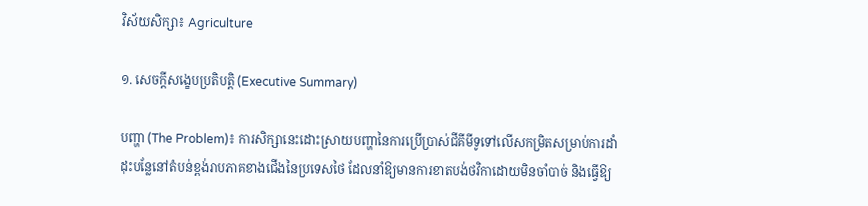វិស័យសិក្សា៖ Agriculture

១. សេចក្តីសង្ខេបប្រតិបត្តិ (Executive Summary)

បញ្ហា (The Problem)៖ ការសិក្សានេះដោះស្រាយបញ្ហានៃការប្រើប្រាស់ជីគីមីទូទៅលើសកម្រិតសម្រាប់ការដាំដុះបន្លែនៅតំបន់ខ្ពង់រាបភាគខាងជើងនៃប្រទេសថៃ ដែលនាំឱ្យមានការខាតបង់ថវិកាដោយមិនចាំបាច់ និងធ្វើឱ្យ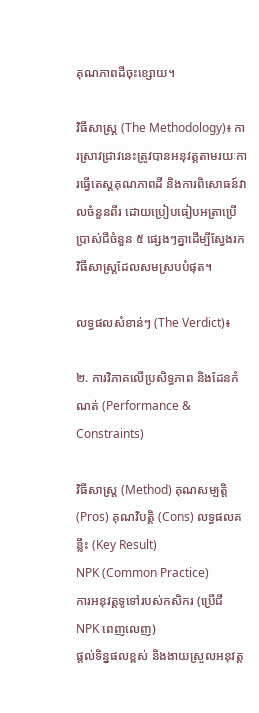គុណភាពដីចុះខ្សោយ។

វិធីសាស្ត្រ (The Methodology)៖ ការស្រាវជ្រាវនេះត្រូវបានអនុវត្តតាមរយៈការធ្វើតេស្តគុណភាពដី និងការពិសោធន៍វាលចំនួនពីរ ដោយប្រៀបធៀបអត្រាប្រើប្រាស់ជីចំនួន ៥ ផ្សេងៗគ្នាដើម្បីស្វែងរកវិធីសាស្ត្រដែលសមស្របបំផុត។

លទ្ធផលសំខាន់ៗ (The Verdict)៖

២. ការវិភាគលើប្រសិទ្ធភាព និងដែនកំណត់ (Performance & Constraints)

វិធីសាស្ត្រ (Method) គុណសម្បត្តិ (Pros) គុណវិបត្តិ (Cons) លទ្ធផលគន្លឹះ (Key Result)
NPK (Common Practice)
ការអនុវត្តទូទៅរបស់កសិករ (ប្រើជី NPK ពេញលេញ)
ផ្តល់ទិន្នផលខ្ពស់ និងងាយស្រួលអនុវត្ត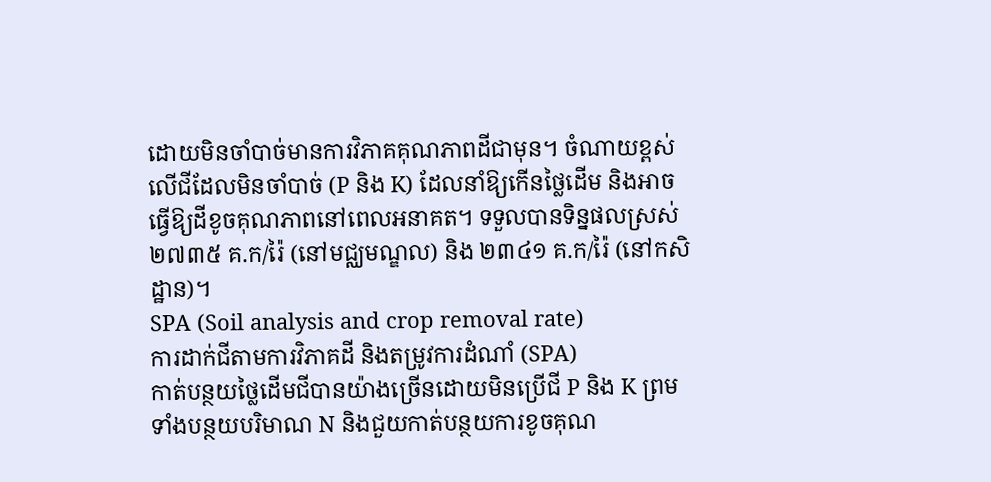ដោយមិនចាំបាច់មានការវិភាគគុណភាពដីជាមុន។ ចំណាយខ្ពស់លើជីដែលមិនចាំបាច់ (P និង K) ដែលនាំឱ្យកើនថ្លៃដើម និងអាចធ្វើឱ្យដីខូចគុណភាពនៅពេលអនាគត។ ទទួលបានទិន្នផលស្រស់ ២៧៣៥ គ.ក/រ៉ៃ (នៅមជ្ឈមណ្ឌល) និង ២៣៤១ គ.ក/រ៉ៃ (នៅកសិដ្ឋាន)។
SPA (Soil analysis and crop removal rate)
ការដាក់ជីតាមការវិភាគដី និងតម្រូវការដំណាំ (SPA)
កាត់បន្ថយថ្លៃដើមជីបានយ៉ាងច្រើនដោយមិនប្រើជី P និង K ព្រមទាំងបន្ថយបរិមាណ N និងជួយកាត់បន្ថយការខូចគុណ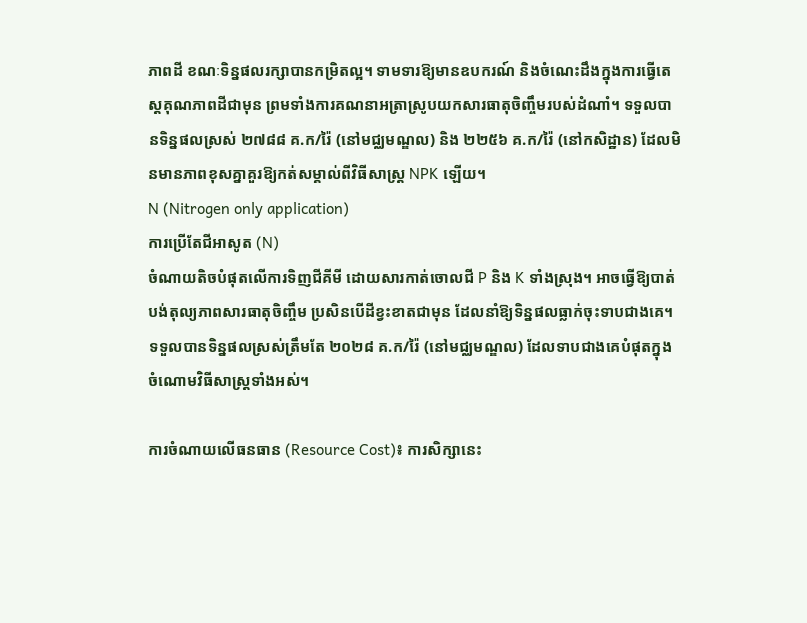ភាពដី ខណៈទិន្នផលរក្សាបានកម្រិតល្អ។ ទាមទារឱ្យមានឧបករណ៍ និងចំណេះដឹងក្នុងការធ្វើតេស្តគុណភាពដីជាមុន ព្រមទាំងការគណនាអត្រាស្រូបយកសារធាតុចិញ្ចឹមរបស់ដំណាំ។ ទទួលបានទិន្នផលស្រស់ ២៧៨៨ គ.ក/រ៉ៃ (នៅមជ្ឈមណ្ឌល) និង ២២៥៦ គ.ក/រ៉ៃ (នៅកសិដ្ឋាន) ដែលមិនមានភាពខុសគ្នាគួរឱ្យកត់សម្គាល់ពីវិធីសាស្រ្ត NPK ឡើយ។
N (Nitrogen only application)
ការប្រើតែជីអាសូត (N)
ចំណាយតិចបំផុតលើការទិញជីគីមី ដោយសារកាត់ចោលជី P និង K ទាំងស្រុង។ អាចធ្វើឱ្យបាត់បង់តុល្យភាពសារធាតុចិញ្ចឹម ប្រសិនបើដីខ្វះខាតជាមុន ដែលនាំឱ្យទិន្នផលធ្លាក់ចុះទាបជាងគេ។ ទទួលបានទិន្នផលស្រស់ត្រឹមតែ ២០២៨ គ.ក/រ៉ៃ (នៅមជ្ឈមណ្ឌល) ដែលទាបជាងគេបំផុតក្នុងចំណោមវិធីសាស្ត្រទាំងអស់។

ការចំណាយលើធនធាន (Resource Cost)៖ ការសិក្សានេះ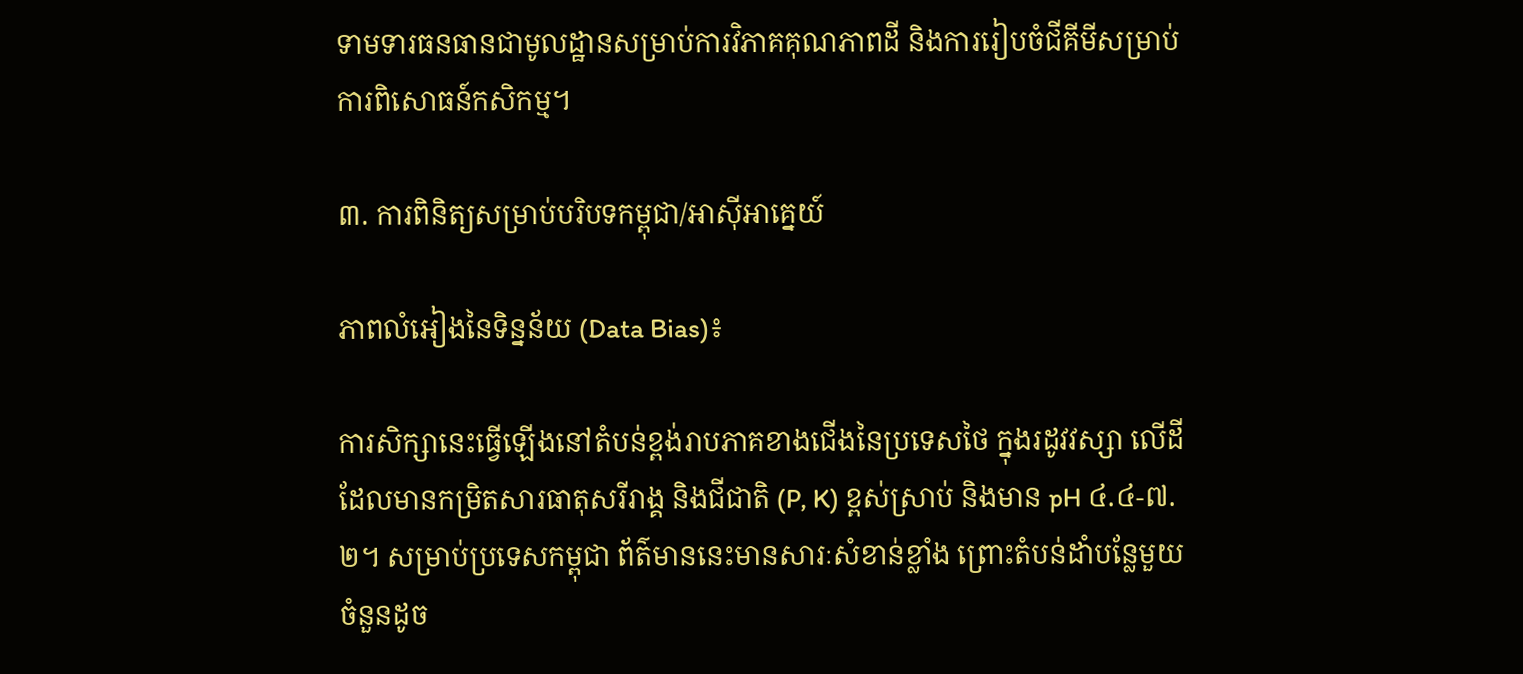ទាមទារធនធានជាមូលដ្ឋានសម្រាប់ការវិភាគគុណភាពដី និងការរៀបចំជីគីមីសម្រាប់ការពិសោធន៍កសិកម្ម។

៣. ការពិនិត្យសម្រាប់បរិបទកម្ពុជា/អាស៊ីអាគ្នេយ៍

ភាពលំអៀងនៃទិន្នន័យ (Data Bias)៖

ការសិក្សានេះធ្វើឡើងនៅតំបន់ខ្ពង់រាបភាគខាងជើងនៃប្រទេសថៃ ក្នុងរដូវវស្សា លើដីដែលមានកម្រិតសារធាតុសរីរាង្គ និងជីជាតិ (P, K) ខ្ពស់ស្រាប់ និងមាន pH ៤.៤-៧.២។ សម្រាប់ប្រទេសកម្ពុជា ព័ត៌មាននេះមានសារៈសំខាន់ខ្លាំង ព្រោះតំបន់ដាំបន្លែមួយចំនួនដូច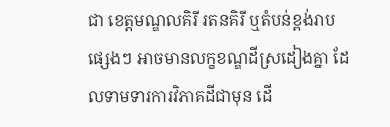ជា ខេត្តមណ្ឌលគិរី រតនគិរី ឬតំបន់ខ្ពង់រាបផ្សេងៗ អាចមានលក្ខខណ្ឌដីស្រដៀងគ្នា ដែលទាមទារការវិភាគដីជាមុន ដើ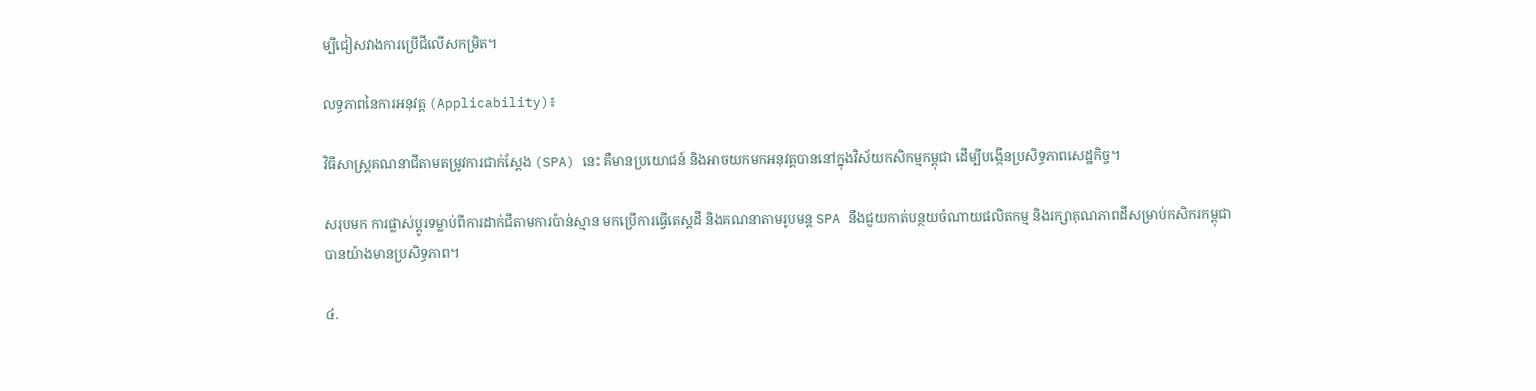ម្បីជៀសវាងការប្រើជីលើសកម្រិត។

លទ្ធភាពនៃការអនុវត្ត (Applicability)៖

វិធីសាស្ត្រគណនាជីតាមតម្រូវការជាក់ស្តែង (SPA) នេះ គឺមានប្រយោជន៍ និងអាចយកមកអនុវត្តបាននៅក្នុងវិស័យកសិកម្មកម្ពុជា ដើម្បីបង្កើនប្រសិទ្ធភាពសេដ្ឋកិច្ច។

សរុបមក ការផ្លាស់ប្តូរទម្លាប់ពីការដាក់ជីតាមការប៉ាន់ស្មាន មកប្រើការធ្វើតេស្តដី និងគណនាតាមរូបមន្ត SPA នឹងជួយកាត់បន្ថយចំណាយផលិតកម្ម និងរក្សាគុណភាពដីសម្រាប់កសិករកម្ពុជាបានយ៉ាងមានប្រសិទ្ធភាព។

៤.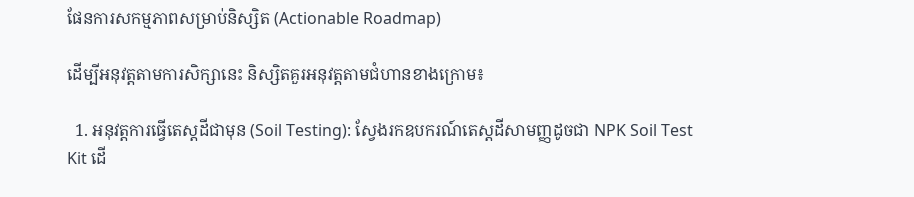ផែនការសកម្មភាពសម្រាប់និស្សិត (Actionable Roadmap)

ដើម្បីអនុវត្តតាមការសិក្សានេះ និស្សិតគួរអនុវត្តតាមជំហានខាងក្រោម៖

  1. អនុវត្តការធ្វើតេស្តដីជាមុន (Soil Testing): ស្វែងរកឧបករណ៍តេស្តដីសាមញ្ញដូចជា NPK Soil Test Kit ដើ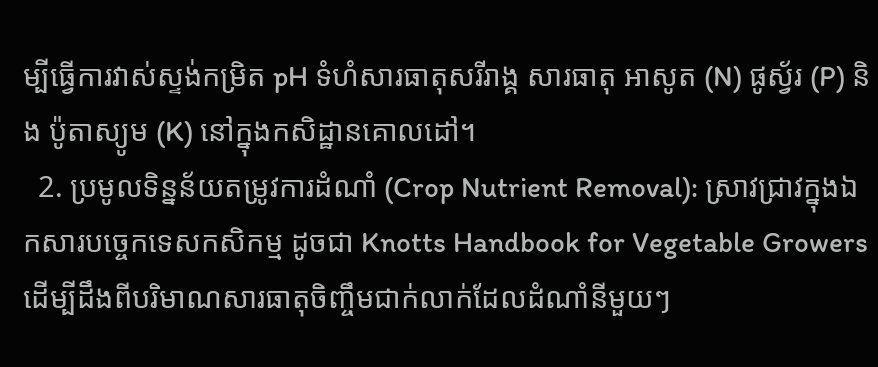ម្បីធ្វើការវាស់ស្ទង់កម្រិត pH ទំហំសារធាតុសរីរាង្គ សារធាតុ អាសូត (N) ផូស្វ័រ (P) និង ប៉ូតាស្យូម (K) នៅក្នុងកសិដ្ឋានគោលដៅ។
  2. ប្រមូលទិន្នន័យតម្រូវការដំណាំ (Crop Nutrient Removal): ស្រាវជ្រាវក្នុងឯកសារបច្ចេកទេសកសិកម្ម ដូចជា Knotts Handbook for Vegetable Growers ដើម្បីដឹងពីបរិមាណសារធាតុចិញ្ចឹមជាក់លាក់ដែលដំណាំនីមួយៗ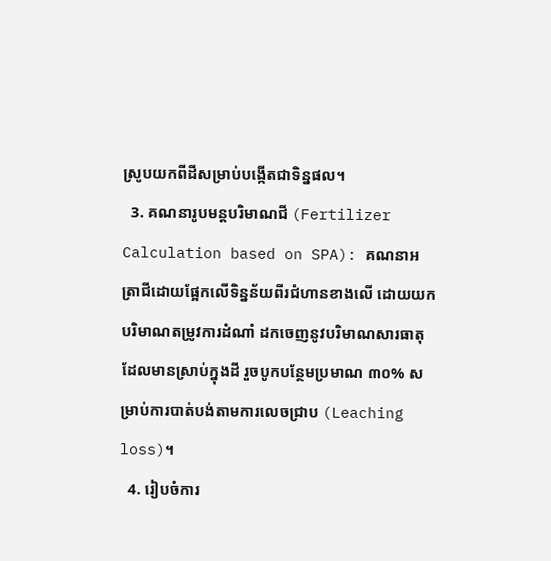ស្រូបយកពីដីសម្រាប់បង្កើតជាទិន្នផល។
  3. គណនារូបមន្តបរិមាណជី (Fertilizer Calculation based on SPA): គណនាអត្រាជីដោយផ្អែកលើទិន្នន័យពីរជំហានខាងលើ ដោយយកបរិមាណតម្រូវការដំណាំ ដកចេញនូវបរិមាណសារធាតុដែលមានស្រាប់ក្នុងដី រួចបូកបន្ថែមប្រមាណ ៣០% សម្រាប់ការបាត់បង់តាមការលេចជ្រាប (Leaching loss)។
  4. រៀបចំការ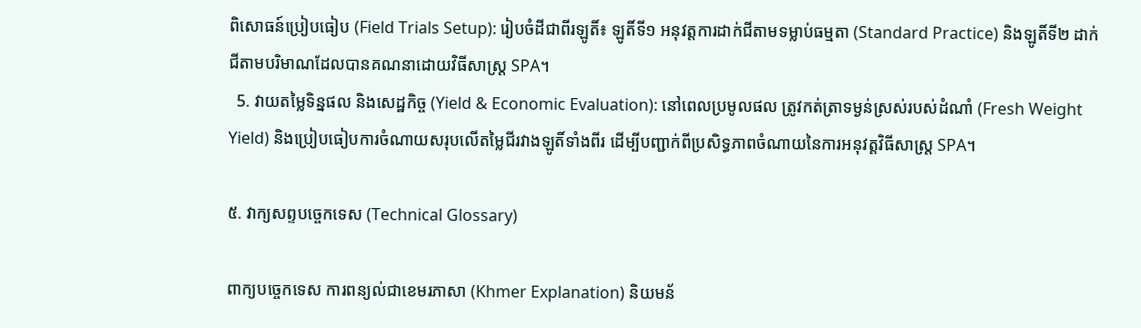ពិសោធន៍ប្រៀបធៀប (Field Trials Setup): រៀបចំដីជាពីរឡូតិ៍៖ ឡូតិ៍ទី១ អនុវត្តការដាក់ជីតាមទម្លាប់ធម្មតា (Standard Practice) និងឡូតិ៍ទី២ ដាក់ជីតាមបរិមាណដែលបានគណនាដោយវិធីសាស្ត្រ SPA។
  5. វាយតម្លៃទិន្នផល និងសេដ្ឋកិច្ច (Yield & Economic Evaluation): នៅពេលប្រមូលផល ត្រូវកត់ត្រាទម្ងន់ស្រស់របស់ដំណាំ (Fresh Weight Yield) និងប្រៀបធៀបការចំណាយសរុបលើតម្លៃជីរវាងឡូតិ៍ទាំងពីរ ដើម្បីបញ្ជាក់ពីប្រសិទ្ធភាពចំណាយនៃការអនុវត្តវិធីសាស្ត្រ SPA។

៥. វាក្យសព្ទបច្ចេកទេស (Technical Glossary)

ពាក្យបច្ចេកទេស ការពន្យល់ជាខេមរភាសា (Khmer Explanation) និយមន័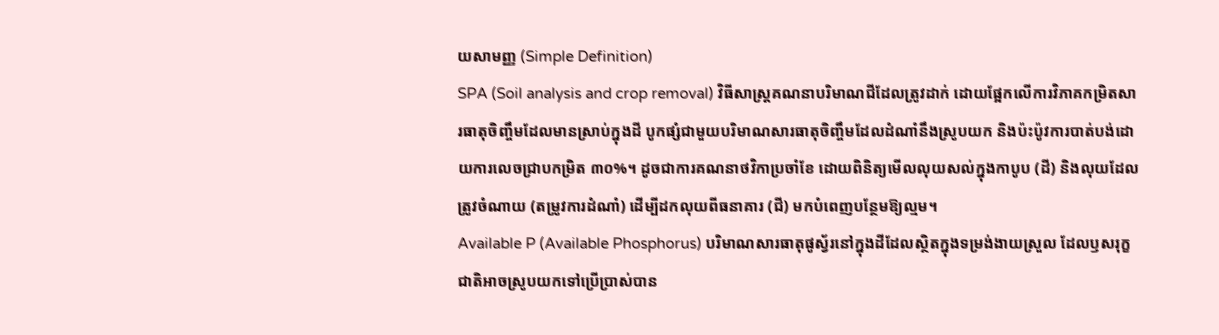យសាមញ្ញ (Simple Definition)
SPA (Soil analysis and crop removal) វិធីសាស្ត្រគណនាបរិមាណជីដែលត្រូវដាក់ ដោយផ្អែកលើការវិភាគកម្រិតសារធាតុចិញ្ចឹមដែលមានស្រាប់ក្នុងដី បូកផ្សំជាមួយបរិមាណសារធាតុចិញ្ចឹមដែលដំណាំនឹងស្រូបយក និងប៉ះប៉ូវការបាត់បង់ដោយការលេចជ្រាបកម្រិត ៣០%។ ដូចជាការគណនាថវិកាប្រចាំខែ ដោយពិនិត្យមើលលុយសល់ក្នុងកាបូប (ដី) និងលុយដែលត្រូវចំណាយ (តម្រូវការដំណាំ) ដើម្បីដកលុយពីធនាគារ (ជី) មកបំពេញបន្ថែមឱ្យល្មម។
Available P (Available Phosphorus) បរិមាណសារធាតុផូស្វ័រនៅក្នុងដីដែលស្ថិតក្នុងទម្រង់ងាយស្រួល ដែលឫសរុក្ខជាតិអាចស្រូបយកទៅប្រើប្រាស់បាន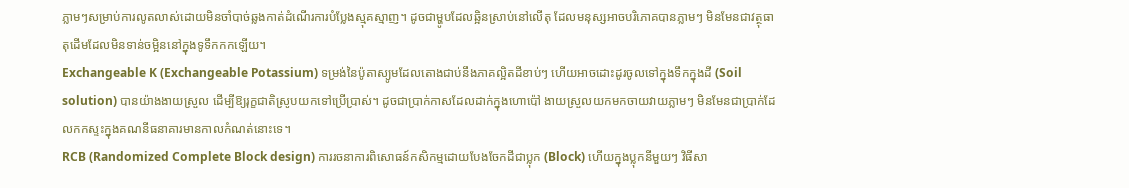ភ្លាមៗសម្រាប់ការលូតលាស់ដោយមិនចាំបាច់ឆ្លងកាត់ដំណើរការបំប្លែងស្មុគស្មាញ។ ដូចជាម្ហូបដែលឆ្អិនស្រាប់នៅលើតុ ដែលមនុស្សអាចបរិភោគបានភ្លាមៗ មិនមែនជាវត្ថុធាតុដើមដែលមិនទាន់ចម្អិននៅក្នុងទូទឹកកកឡើយ។
Exchangeable K (Exchangeable Potassium) ទម្រង់នៃប៉ូតាស្យូមដែលតោងជាប់នឹងភាគល្អិតដីខាប់ៗ ហើយអាចដោះដូរចូលទៅក្នុងទឹកក្នុងដី (Soil solution) បានយ៉ាងងាយស្រួល ដើម្បីឱ្យរុក្ខជាតិស្រូបយកទៅប្រើប្រាស់។ ដូចជាប្រាក់កាសដែលដាក់ក្នុងហោប៉ៅ ងាយស្រួលយកមកចាយវាយភ្លាមៗ មិនមែនជាប្រាក់ដែលកកស្ទះក្នុងគណនីធនាគារមានកាលកំណត់នោះទេ។
RCB (Randomized Complete Block design) ការរចនាការពិសោធន៍កសិកម្មដោយបែងចែកដីជាប្លុក (Block) ហើយក្នុងប្លុកនីមួយៗ វិធីសា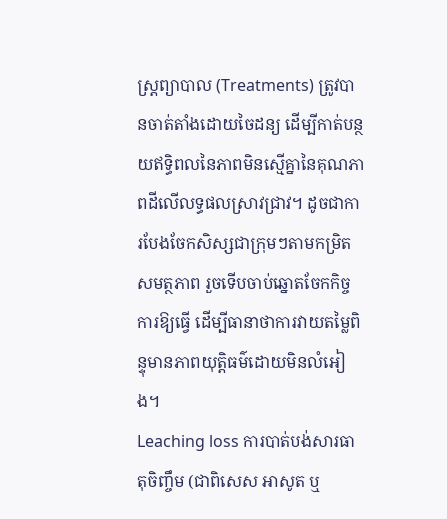ស្ត្រព្យាបាល (Treatments) ត្រូវបានចាត់តាំងដោយចៃដន្យ ដើម្បីកាត់បន្ថយឥទ្ធិពលនៃភាពមិនស្មើគ្នានៃគុណភាពដីលើលទ្ធផលស្រាវជ្រាវ។ ដូចជាការបែងចែកសិស្សជាក្រុមៗតាមកម្រិតសមត្ថភាព រួចទើបចាប់ឆ្នោតចែកកិច្ចការឱ្យធ្វើ ដើម្បីធានាថាការវាយតម្លៃពិន្ទុមានភាពយុត្តិធម៌ដោយមិនលំអៀង។
Leaching loss ការបាត់បង់សារធាតុចិញ្ចឹម (ជាពិសេស អាសូត ឬ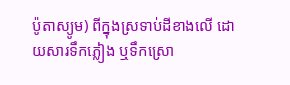ប៉ូតាស្យូម) ពីក្នុងស្រទាប់ដីខាងលើ ដោយសារទឹកភ្លៀង ឬទឹកស្រោ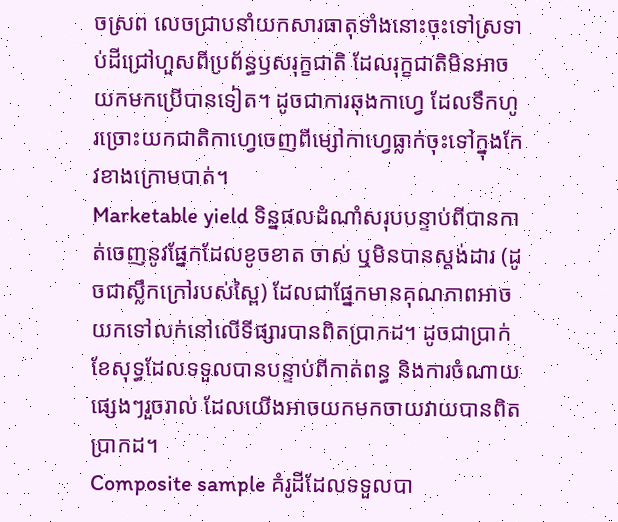ចស្រព លេចជ្រាបនាំយកសារធាតុទាំងនោះចុះទៅស្រទាប់ដីជ្រៅហួសពីប្រព័ន្ធឫសរុក្ខជាតិ ដែលរុក្ខជាតិមិនអាចយកមកប្រើបានទៀត។ ដូចជាការឆុងកាហ្វេ ដែលទឹកហូរច្រោះយកជាតិកាហ្វេចេញពីម្សៅកាហ្វេធ្លាក់ចុះទៅក្នុងកែវខាងក្រោមបាត់។
Marketable yield ទិន្នផលដំណាំសរុបបន្ទាប់ពីបានកាត់ចេញនូវផ្នែកដែលខូចខាត ចាស់ ឬមិនបានស្តង់ដារ (ដូចជាស្លឹកក្រៅរបស់ស្ពៃ) ដែលជាផ្នែកមានគុណភាពអាចយកទៅលក់នៅលើទីផ្សារបានពិតប្រាកដ។ ដូចជាប្រាក់ខែសុទ្ធដែលទទួលបានបន្ទាប់ពីកាត់ពន្ធ និងការចំណាយផ្សេងៗរួចរាល់ ដែលយើងអាចយកមកចាយវាយបានពិតប្រាកដ។
Composite sample គំរូដីដែលទទួលបា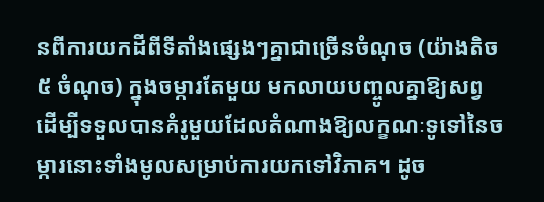នពីការយកដីពីទីតាំងផ្សេងៗគ្នាជាច្រើនចំណុច (យ៉ាងតិច ៥ ចំណុច) ក្នុងចម្ការតែមួយ មកលាយបញ្ចូលគ្នាឱ្យសព្វ ដើម្បីទទួលបានគំរូមួយដែលតំណាងឱ្យលក្ខណៈទូទៅនៃចម្ការនោះទាំងមូលសម្រាប់ការយកទៅវិភាគ។ ដូច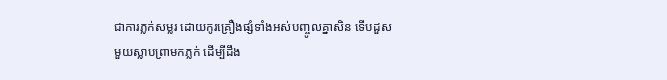ជាការភ្លក់សម្លរ ដោយកូរគ្រឿងផ្សំទាំងអស់បញ្ចូលគ្នាសិន ទើបដួសមួយស្លាបព្រាមកភ្លក់ ដើម្បីដឹង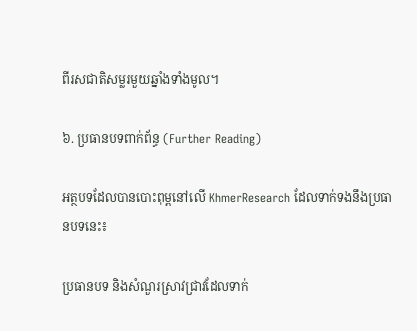ពីរសជាតិសម្លរមួយឆ្នាំងទាំងមូល។

៦. ប្រធានបទពាក់ព័ន្ធ (Further Reading)

អត្ថបទដែលបានបោះពុម្ពនៅលើ KhmerResearch ដែលទាក់ទងនឹងប្រធានបទនេះ៖

ប្រធានបទ និងសំណួរស្រាវជ្រាវដែលទាក់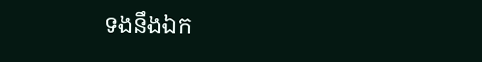ទងនឹងឯក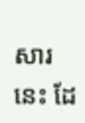សារនេះ ដែ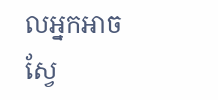លអ្នកអាចស្វែ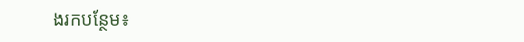ងរកបន្ថែម៖